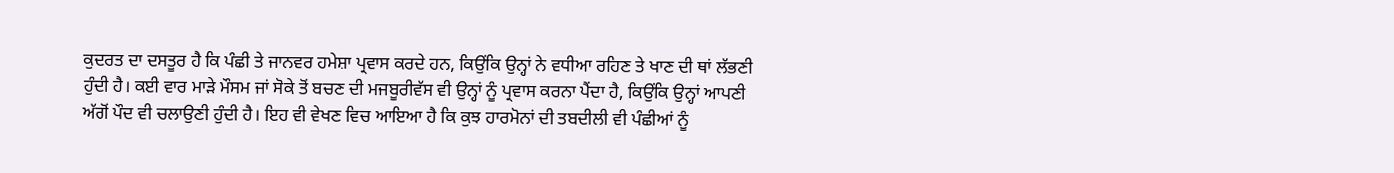ਕੁਦਰਤ ਦਾ ਦਸਤੂਰ ਹੈ ਕਿ ਪੰਛੀ ਤੇ ਜਾਨਵਰ ਹਮੇਸ਼ਾ ਪ੍ਰਵਾਸ ਕਰਦੇ ਹਨ, ਕਿਉਂਕਿ ਉਨ੍ਹਾਂ ਨੇ ਵਧੀਆ ਰਹਿਣ ਤੇ ਖਾਣ ਦੀ ਥਾਂ ਲੱਭਣੀ ਹੁੰਦੀ ਹੈ। ਕਈ ਵਾਰ ਮਾੜੇ ਮੌਸਮ ਜਾਂ ਸੋਕੇ ਤੋਂ ਬਚਣ ਦੀ ਮਜਬੂਰੀਵੱਸ ਵੀ ਉਨ੍ਹਾਂ ਨੂੰ ਪ੍ਰਵਾਸ ਕਰਨਾ ਪੈਂਦਾ ਹੈ, ਕਿਉਂਕਿ ਉਨ੍ਹਾਂ ਆਪਣੀ ਅੱਗੋਂ ਪੌਦ ਵੀ ਚਲਾਉਣੀ ਹੁੰਦੀ ਹੈ। ਇਹ ਵੀ ਵੇਖਣ ਵਿਚ ਆਇਆ ਹੈ ਕਿ ਕੁਝ ਹਾਰਮੋਨਾਂ ਦੀ ਤਬਦੀਲੀ ਵੀ ਪੰਛੀਆਂ ਨੂੰ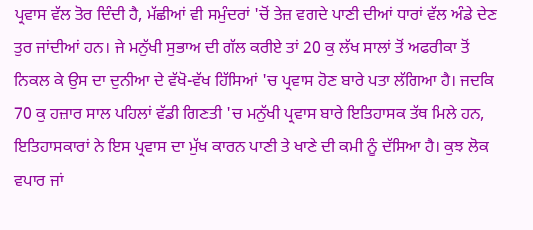ਪ੍ਰਵਾਸ ਵੱਲ ਤੋਰ ਦਿੰਦੀ ਹੈ, ਮੱਛੀਆਂ ਵੀ ਸਮੁੰਦਰਾਂ 'ਚੋਂ ਤੇਜ਼ ਵਗਦੇ ਪਾਣੀ ਦੀਆਂ ਧਾਰਾਂ ਵੱਲ ਅੰਡੇ ਦੇਣ ਤੁਰ ਜਾਂਦੀਆਂ ਹਨ। ਜੇ ਮਨੁੱਖੀ ਸੁਭਾਅ ਦੀ ਗੱਲ ਕਰੀਏ ਤਾਂ 20 ਕੁ ਲੱਖ ਸਾਲਾਂ ਤੋਂ ਅਫਰੀਕਾ ਤੋਂ ਨਿਕਲ ਕੇ ਉਸ ਦਾ ਦੁਨੀਆ ਦੇ ਵੱਖੋ-ਵੱਖ ਹਿੱਸਿਆਂ 'ਚ ਪ੍ਰਵਾਸ ਹੋਣ ਬਾਰੇ ਪਤਾ ਲੱਗਿਆ ਹੈ। ਜਦਕਿ 70 ਕੁ ਹਜ਼ਾਰ ਸਾਲ ਪਹਿਲਾਂ ਵੱਡੀ ਗਿਣਤੀ 'ਚ ਮਨੁੱਖੀ ਪ੍ਰਵਾਸ ਬਾਰੇ ਇਤਿਹਾਸਕ ਤੱਥ ਮਿਲੇ ਹਨ, ਇਤਿਹਾਸਕਾਰਾਂ ਨੇ ਇਸ ਪ੍ਰਵਾਸ ਦਾ ਮੁੱਖ ਕਾਰਨ ਪਾਣੀ ਤੇ ਖਾਣੇ ਦੀ ਕਮੀ ਨੂੰ ਦੱਸਿਆ ਹੈ। ਕੁਝ ਲੋਕ ਵਪਾਰ ਜਾਂ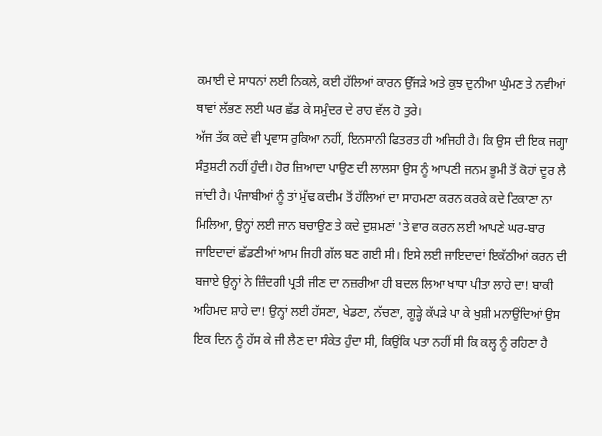ਕਮਾਈ ਦੇ ਸਾਧਨਾਂ ਲਈ ਨਿਕਲੇ, ਕਈ ਹੱਲਿਆਂ ਕਾਰਨ ਉੱਜੜੇ ਅਤੇ ਕੁਝ ਦੁਨੀਆ ਘੁੰਮਣ ਤੇ ਨਵੀਆਂ ਥਾਵਾਂ ਲੱਭਣ ਲਈ ਘਰ ਛੱਡ ਕੇ ਸਮੁੰਦਰ ਦੇ ਰਾਹ ਵੱਲ ਹੋ ਤੁਰੇ।
ਅੱਜ ਤੱਕ ਕਦੇ ਵੀ ਪ੍ਰਵਾਸ ਰੁਕਿਆ ਨਹੀਂ, ਇਨਸਾਨੀ ਫਿਤਰਤ ਹੀ ਅਜਿਹੀ ਹੈ। ਕਿ ਉਸ ਦੀ ਇਕ ਜਗ੍ਹਾ ਸੰਤੁਸ਼ਟੀ ਨਹੀਂ ਹੁੰਦੀ। ਹੋਰ ਜ਼ਿਆਦਾ ਪਾਉਣ ਦੀ ਲਾਲਸਾ ਉਸ ਨੂੰ ਆਪਣੀ ਜਨਮ ਭੂਮੀ ਤੋਂ ਕੋਹਾਂ ਦੂਰ ਲੈ ਜਾਂਦੀ ਹੈ। ਪੰਜਾਬੀਆਂ ਨੂੰ ਤਾਂ ਮੁੱਢ ਕਦੀਮ ਤੋਂ ਹੱਲਿਆਂ ਦਾ ਸਾਹਮਣਾ ਕਰਨ ਕਰਕੇ ਕਦੇ ਟਿਕਾਣਾ ਨਾ ਮਿਲਿਆ, ਉਨ੍ਹਾਂ ਲਈ ਜਾਨ ਬਚਾਉਣ ਤੇ ਕਦੇ ਦੁਸ਼ਮਣਾਂ 'ਤੇ ਵਾਰ ਕਰਨ ਲਈ ਆਪਣੇ ਘਰ-ਬਾਰ ਜਾਇਦਾਦਾਂ ਛੱਡਣੀਆਂ ਆਮ ਜਿਹੀ ਗੱਲ ਬਣ ਗਈ ਸੀ। ਇਸੇ ਲਈ ਜਾਇਦਾਦਾਂ ਇਕੱਠੀਆਂ ਕਰਨ ਦੀ ਬਜਾਏ ਉਨ੍ਹਾਂ ਨੇ ਜ਼ਿੰਦਗੀ ਪ੍ਰਤੀ ਜੀਣ ਦਾ ਨਜ਼ਰੀਆ ਹੀ ਬਦਲ ਲਿਆ ਖਾਧਾ ਪੀਤਾ ਲਾਹੇ ਦਾ! ਬਾਕੀ ਅਹਿਮਦ ਸ਼ਾਹੇ ਦਾ! ਉਨ੍ਹਾਂ ਲਈ ਹੱਸਣਾ, ਖੇਡਣਾ, ਨੱਚਣਾ, ਗੂੜ੍ਹੇ ਕੱਪੜੇ ਪਾ ਕੇ ਖੁਸ਼ੀ ਮਨਾਉਂਦਿਆਂ ਉਸ ਇਕ ਦਿਨ ਨੂੰ ਹੱਸ ਕੇ ਜੀ ਲੈਣ ਦਾ ਸੰਕੇਤ ਹੁੰਦਾ ਸੀ, ਕਿਉਂਕਿ ਪਤਾ ਨਹੀਂ ਸੀ ਕਿ ਕਲ੍ਹ ਨੂੰ ਰਹਿਣਾ ਹੈ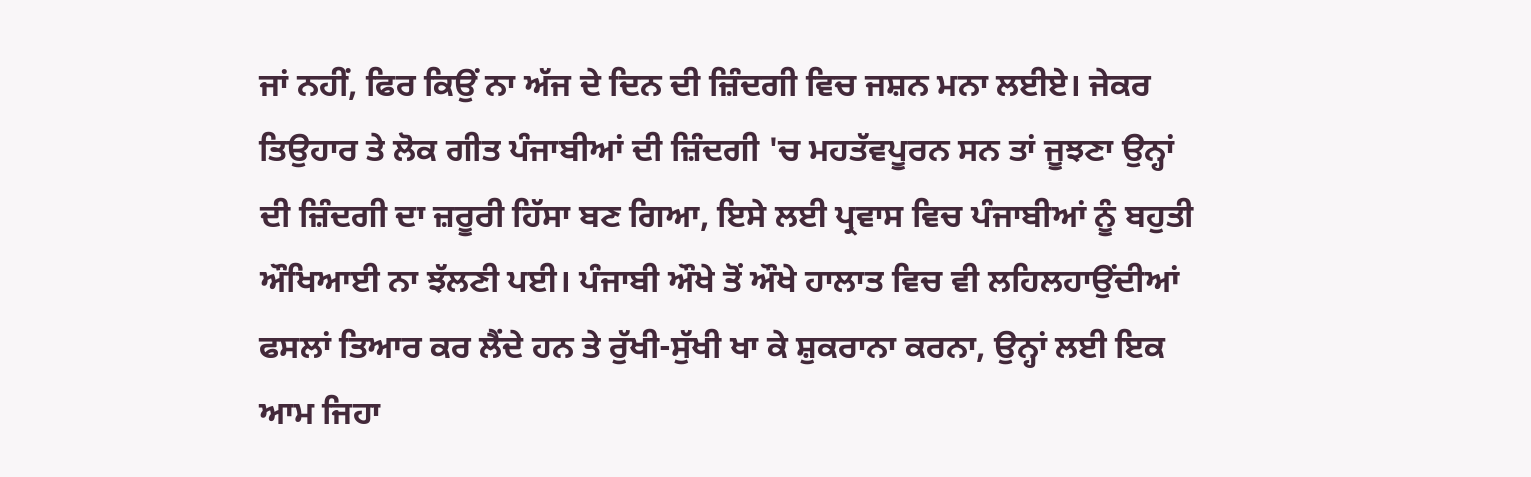ਜਾਂ ਨਹੀਂ, ਫਿਰ ਕਿਉਂ ਨਾ ਅੱਜ ਦੇ ਦਿਨ ਦੀ ਜ਼ਿੰਦਗੀ ਵਿਚ ਜਸ਼ਨ ਮਨਾ ਲਈਏ। ਜੇਕਰ ਤਿਉਹਾਰ ਤੇ ਲੋਕ ਗੀਤ ਪੰਜਾਬੀਆਂ ਦੀ ਜ਼ਿੰਦਗੀ 'ਚ ਮਹਤੱਵਪੂਰਨ ਸਨ ਤਾਂ ਜੂਝਣਾ ਉਨ੍ਹਾਂ ਦੀ ਜ਼ਿੰਦਗੀ ਦਾ ਜ਼ਰੂਰੀ ਹਿੱਸਾ ਬਣ ਗਿਆ, ਇਸੇ ਲਈ ਪ੍ਰਵਾਸ ਵਿਚ ਪੰਜਾਬੀਆਂ ਨੂੰ ਬਹੁਤੀ ਔਖਿਆਈ ਨਾ ਝੱਲਣੀ ਪਈ। ਪੰਜਾਬੀ ਔਖੇ ਤੋਂ ਔਖੇ ਹਾਲਾਤ ਵਿਚ ਵੀ ਲਹਿਲਹਾਉਂਦੀਆਂ ਫਸਲਾਂ ਤਿਆਰ ਕਰ ਲੈਂਦੇ ਹਨ ਤੇ ਰੁੱਖੀ-ਸੁੱਖੀ ਖਾ ਕੇ ਸ਼ੁਕਰਾਨਾ ਕਰਨਾ, ਉਨ੍ਹਾਂ ਲਈ ਇਕ ਆਮ ਜਿਹਾ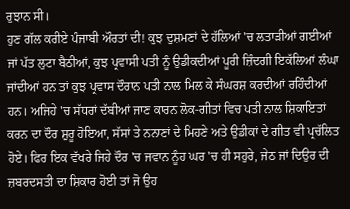ਰੁਝਾਨ ਸੀ।
ਹੁਣ ਗੱਲ ਕਰੀਏ ਪੰਜਾਬੀ ਔਰਤਾਂ ਦੀ! ਕੁਝ ਦੁਸ਼ਮਣਾਂ ਦੇ ਹੱਲਿਆਂ 'ਚ ਲਤਾੜੀਆਂ ਗਈਆਂ ਜਾਂ ਪੱਤ ਲੁਟਾ ਬੈਠੀਆਂ, ਕੁਝ ਪ੍ਰਵਾਸੀ ਪਤੀ ਨੂੰ ਉਡੀਕਦੀਆਂ ਪੂਰੀ ਜ਼ਿੰਦਗੀ ਇਕੱਲਿਆਂ ਲੰਘਾ ਜਾਂਦੀਆਂ ਹਨ ਤਾਂ ਕੁਝ ਪ੍ਰਵਾਸ ਦੌਰਾਨ ਪਤੀ ਨਾਲ ਮਿਲ ਕੇ ਸੰਘਰਸ਼ ਕਰਦੀਆਂ ਰਹਿੰਦੀਆਂ ਹਨ। ਅਜਿਹੇ 'ਚ ਸੱਧਰਾਂ ਦੱਬੀਆਂ ਜਾਣ ਕਾਰਨ ਲੋਕ-ਗੀਤਾਂ ਵਿਚ ਪਤੀ ਨਾਲ ਸ਼ਿਕਾਇਤਾਂ ਕਰਨ ਦਾ ਦੌਰ ਸ਼ੁਰੂ ਹੋਇਆ, ਸੱਸਾਂ ਤੇ ਨਨਾਣਾਂ ਦੇ ਮਿਹਣੇ ਅਤੇ ਉਡੀਕਾਂ ਦੇ ਗੀਤ ਵੀ ਪ੍ਰਚੱਲਿਤ ਹੋਏ। ਫਿਰ ਇਕ ਵੱਖਰੇ ਜਿਹੇ ਦੌਰ 'ਚ ਜਵਾਨ ਨੂੰਹ ਘਰ 'ਚ ਹੀ ਸਹੁਰੇ, ਜੇਠ ਜਾਂ ਦਿਉਰ ਦੀ ਜ਼ਬਰਦਸਤੀ ਦਾ ਸ਼ਿਕਾਰ ਹੋਈ ਤਾਂ ਜੋ ਉਹ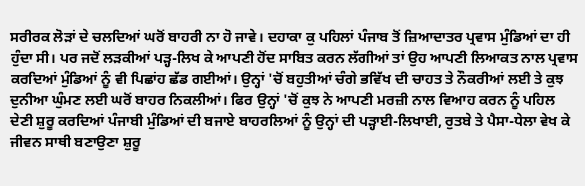ਸਰੀਰਕ ਲੋੜਾਂ ਦੇ ਚਲਦਿਆਂ ਘਰੋਂ ਬਾਹਰੀ ਨਾ ਹੋ ਜਾਵੇ। ਦਹਾਕਾ ਕੁ ਪਹਿਲਾਂ ਪੰਜਾਬ ਤੋਂ ਜ਼ਿਆਦਾਤਰ ਪ੍ਰਵਾਸ ਮੁੰਡਿਆਂ ਦਾ ਹੀ ਹੁੰਦਾ ਸੀ। ਪਰ ਜਦੋਂ ਲੜਕੀਆਂ ਪੜ੍ਹ-ਲਿਖ ਕੇ ਆਪਣੀ ਹੋਂਦ ਸਾਬਿਤ ਕਰਨ ਲੱਗੀਆਂ ਤਾਂ ਉਹ ਆਪਣੀ ਲਿਆਕਤ ਨਾਲ ਪ੍ਰਵਾਸ ਕਰਦਿਆਂ ਮੁੰਡਿਆਂ ਨੂੰ ਵੀ ਪਿਛਾਂਹ ਛੱਡ ਗਈਆਂ। ਉਨ੍ਹਾਂ 'ਚੋਂ ਬਹੁਤੀਆਂ ਚੰਗੇ ਭਵਿੱਖ ਦੀ ਚਾਹਤ ਤੇ ਨੌਕਰੀਆਂ ਲਈ ਤੇ ਕੁਝ ਦੁਨੀਆ ਘੁੰਮਣ ਲਈ ਘਰੋਂ ਬਾਹਰ ਨਿਕਲੀਆਂ। ਫਿਰ ਉਨ੍ਹਾਂ 'ਚੋਂ ਕੁਝ ਨੇ ਆਪਣੀ ਮਰਜ਼ੀ ਨਾਲ ਵਿਆਹ ਕਰਨ ਨੂੰ ਪਹਿਲ ਦੇਣੀ ਸ਼ੁਰੂ ਕਰਦਿਆਂ ਪੰਜਾਬੀ ਮੁੰਡਿਆਂ ਦੀ ਬਜਾਏ ਬਾਹਰਲਿਆਂ ਨੂੰ ਉਨ੍ਹਾਂ ਦੀ ਪੜ੍ਹਾਈ-ਲਿਖਾਈ, ਰੁਤਬੇ ਤੇ ਪੈਸਾ-ਧੇਲਾ ਵੇਖ ਕੇ ਜੀਵਨ ਸਾਥੀ ਬਣਾਉਣਾ ਸ਼ੁਰੂ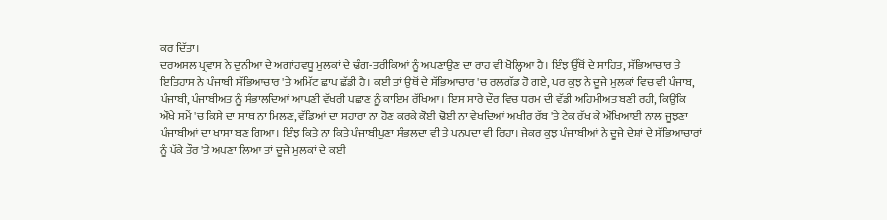ਕਰ ਦਿੱਤਾ।
ਦਰਅਸਲ ਪ੍ਰਵਾਸ ਨੇ ਦੁਨੀਆ ਦੇ ਅਗਾਂਹਵਧੂ ਮੁਲਕਾਂ ਦੇ ਢੰਗ-ਤਰੀਕਿਆਂ ਨੂੰ ਅਪਣਾਉਣ ਦਾ ਰਾਹ ਵੀ ਖੋਲ੍ਹਿਆ ਹੈ। ਇੰਝ ਉੱਥੋਂ ਦੇ ਸਾਹਿਤ, ਸੱਭਿਆਚਾਰ ਤੇ ਇਤਿਹਾਸ ਨੇ ਪੰਜਾਬੀ ਸੱਭਿਆਚਾਰ 'ਤੇ ਅਮਿੱਟ ਛਾਪ ਛੱਡੀ ਹੈ। ਕਈ ਤਾਂ ਉਥੋਂ ਦੇ ਸੱਭਿਆਚਾਰ 'ਚ ਰਲਗੱਡ ਹੋ ਗਏ, ਪਰ ਕੁਝ ਨੇ ਦੂਜੇ ਮੁਲਕਾਂ ਵਿਚ ਵੀ ਪੰਜਾਬ, ਪੰਜਾਬੀ, ਪੰਜਾਬੀਅਤ ਨੂੰ ਸੰਭਾਲਦਿਆਂ ਆਪਣੀ ਵੱਖਰੀ ਪਛਾਣ ਨੂੰ ਕਾਇਮ ਰੱਖਿਆ। ਇਸ ਸਾਰੇ ਦੌਰ ਵਿਚ ਧਰਮ ਦੀ ਵੱਡੀ ਅਹਿਮੀਅਤ ਬਣੀ ਰਹੀ, ਕਿਉਂਕਿ ਔਖੇ ਸਮੇਂ 'ਚ ਕਿਸੇ ਦਾ ਸਾਥ ਨਾ ਮਿਲਣ, ਵੱਡਿਆਂ ਦਾ ਸਹਾਰਾ ਨਾ ਹੋਣ ਕਰਕੇ ਕੋਈ ਢੋਈ ਨਾ ਵੇਖਦਿਆਂ ਅਖੀਰ ਰੱਬ 'ਤੇ ਟੇਕ ਰੱਖ ਕੇ ਔਖਿਆਈ ਨਾਲ ਜੂਝਣਾ ਪੰਜਾਬੀਆਂ ਦਾ ਖਾਸਾ ਬਣ ਗਿਆ। ਇੰਝ ਕਿਤੇ ਨਾ ਕਿਤੇ ਪੰਜਾਬੀਪੁਣਾ ਸੰਭਲਦਾ ਵੀ ਤੇ ਪਨਪਦਾ ਵੀ ਰਿਹਾ। ਜੇਕਰ ਕੁਝ ਪੰਜਾਬੀਆਂ ਨੇ ਦੂਜੇ ਦੇਸ਼ਾਂ ਦੇ ਸੱਭਿਆਚਾਰਾਂ ਨੂੰ ਪੱਕੇ ਤੌਰ 'ਤੇ ਅਪਣਾ ਲਿਆ ਤਾਂ ਦੂਜੇ ਮੁਲਕਾਂ ਦੇ ਕਈ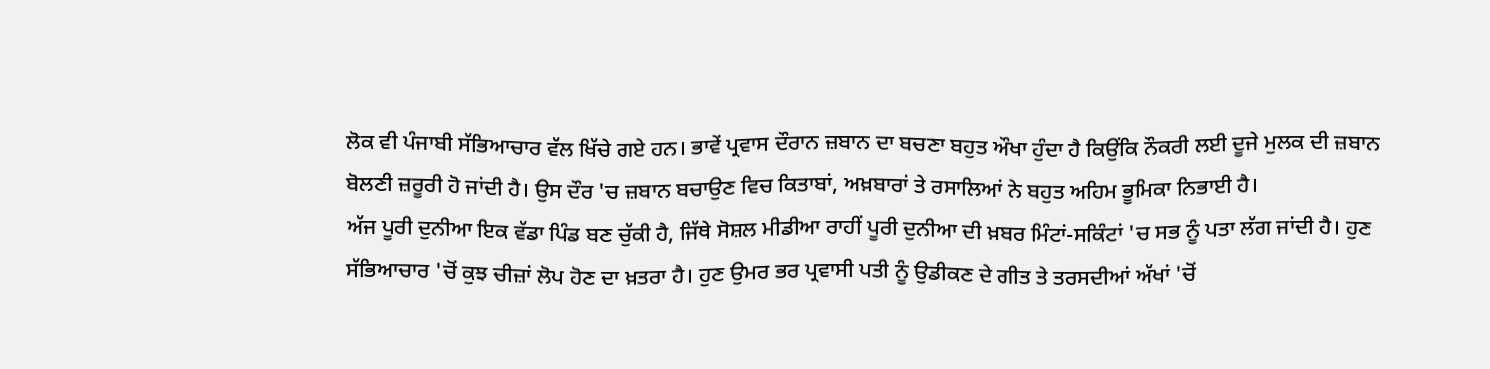ਲੋਕ ਵੀ ਪੰਜਾਬੀ ਸੱਭਿਆਚਾਰ ਵੱਲ ਖਿੱਚੇ ਗਏ ਹਨ। ਭਾਵੇਂ ਪ੍ਰਵਾਸ ਦੌਰਾਨ ਜ਼ਬਾਨ ਦਾ ਬਚਣਾ ਬਹੁਤ ਔਖਾ ਹੁੰਦਾ ਹੈ ਕਿਉਂਕਿ ਨੌਕਰੀ ਲਈ ਦੂਜੇ ਮੁਲਕ ਦੀ ਜ਼ਬਾਨ ਬੋਲਣੀ ਜ਼ਰੂਰੀ ਹੋ ਜਾਂਦੀ ਹੈ। ਉਸ ਦੌਰ 'ਚ ਜ਼ਬਾਨ ਬਚਾਉਣ ਵਿਚ ਕਿਤਾਬਾਂ, ਅਖ਼ਬਾਰਾਂ ਤੇ ਰਸਾਲਿਆਂ ਨੇ ਬਹੁਤ ਅਹਿਮ ਭੂਮਿਕਾ ਨਿਭਾਈ ਹੈ।
ਅੱਜ ਪੂਰੀ ਦੁਨੀਆ ਇਕ ਵੱਡਾ ਪਿੰਡ ਬਣ ਚੁੱਕੀ ਹੈ, ਜਿੱਥੇ ਸੋਸ਼ਲ ਮੀਡੀਆ ਰਾਹੀਂ ਪੂਰੀ ਦੁਨੀਆ ਦੀ ਖ਼ਬਰ ਮਿੰਟਾਂ-ਸਕਿੰਟਾਂ 'ਚ ਸਭ ਨੂੰ ਪਤਾ ਲੱਗ ਜਾਂਦੀ ਹੈ। ਹੁਣ ਸੱਭਿਆਚਾਰ 'ਚੋਂ ਕੁਝ ਚੀਜ਼ਾਂ ਲੋਪ ਹੋਣ ਦਾ ਖ਼ਤਰਾ ਹੈ। ਹੁਣ ਉਮਰ ਭਰ ਪ੍ਰਵਾਸੀ ਪਤੀ ਨੂੰ ਉਡੀਕਣ ਦੇ ਗੀਤ ਤੇ ਤਰਸਦੀਆਂ ਅੱਖਾਂ 'ਚੋਂ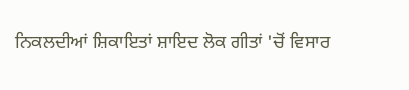ਨਿਕਲਦੀਆਂ ਸ਼ਿਕਾਇਤਾਂ ਸ਼ਾਇਦ ਲੋਕ ਗੀਤਾਂ 'ਚੋਂ ਵਿਸਾਰ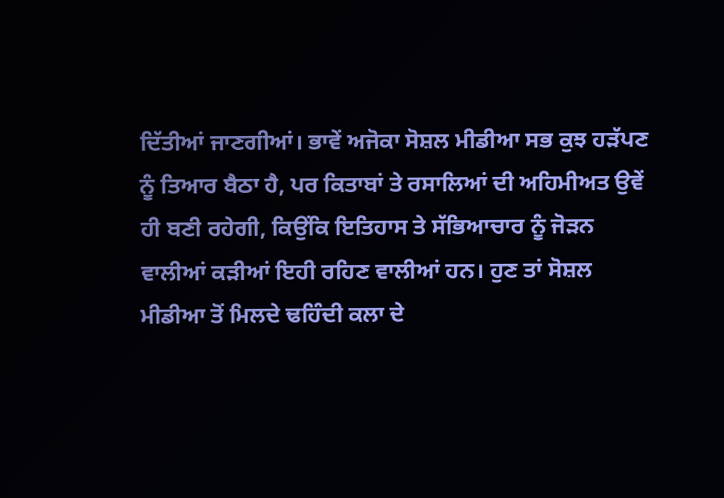ਦਿੱਤੀਆਂ ਜਾਣਗੀਆਂ। ਭਾਵੇਂ ਅਜੋਕਾ ਸੋਸ਼ਲ ਮੀਡੀਆ ਸਭ ਕੁਝ ਹੜੱਪਣ ਨੂੰ ਤਿਆਰ ਬੈਠਾ ਹੈ, ਪਰ ਕਿਤਾਬਾਂ ਤੇ ਰਸਾਲਿਆਂ ਦੀ ਅਹਿਮੀਅਤ ਉਵੇਂ ਹੀ ਬਣੀ ਰਹੇਗੀ, ਕਿਉਂਕਿ ਇਤਿਹਾਸ ਤੇ ਸੱਭਿਆਚਾਰ ਨੂੰ ਜੋੜਨ ਵਾਲੀਆਂ ਕੜੀਆਂ ਇਹੀ ਰਹਿਣ ਵਾਲੀਆਂ ਹਨ। ਹੁਣ ਤਾਂ ਸੋਸ਼ਲ ਮੀਡੀਆ ਤੋਂ ਮਿਲਦੇ ਢਹਿੰਦੀ ਕਲਾ ਦੇ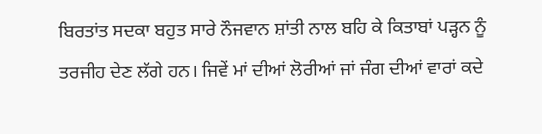ਬਿਰਤਾਂਤ ਸਦਕਾ ਬਹੁਤ ਸਾਰੇ ਨੌਜਵਾਨ ਸ਼ਾਂਤੀ ਨਾਲ ਬਹਿ ਕੇ ਕਿਤਾਬਾਂ ਪੜ੍ਹਨ ਨੂੰ ਤਰਜੀਹ ਦੇਣ ਲੱਗੇ ਹਨ। ਜਿਵੇਂ ਮਾਂ ਦੀਆਂ ਲੋਰੀਆਂ ਜਾਂ ਜੰਗ ਦੀਆਂ ਵਾਰਾਂ ਕਦੇ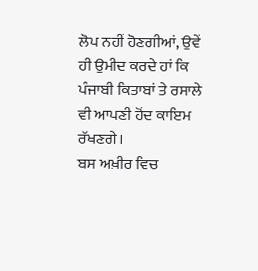ਲੋਪ ਨਹੀਂ ਹੋਣਗੀਆਂ, ਉਵੇਂ ਹੀ ਉਮੀਦ ਕਰਦੇ ਹਾਂ ਕਿ ਪੰਜਾਬੀ ਕਿਤਾਬਾਂ ਤੇ ਰਸਾਲੇ ਵੀ ਆਪਣੀ ਹੋਂਦ ਕਾਇਮ ਰੱਖਣਗੇ।
ਬਸ ਅਖ਼ੀਰ ਵਿਚ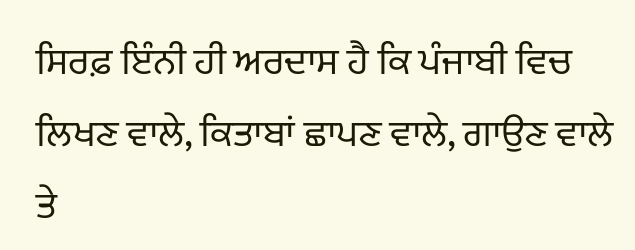ਸਿਰਫ਼ ਇੰਨੀ ਹੀ ਅਰਦਾਸ ਹੈ ਕਿ ਪੰਜਾਬੀ ਵਿਚ ਲਿਖਣ ਵਾਲੇ, ਕਿਤਾਬਾਂ ਛਾਪਣ ਵਾਲੇ, ਗਾਉਣ ਵਾਲੇ ਤੇ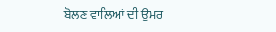ਬੋਲਣ ਵਾਲਿਆਂ ਦੀ ਉਮਰ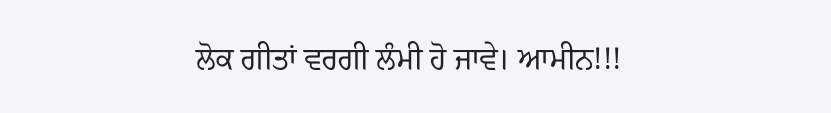ਲੋਕ ਗੀਤਾਂ ਵਰਗੀ ਲੰਮੀ ਹੋ ਜਾਵੇ। ਆਮੀਨ!!!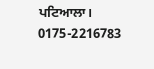ਪਟਿਆਲਾ।
0175-2216783